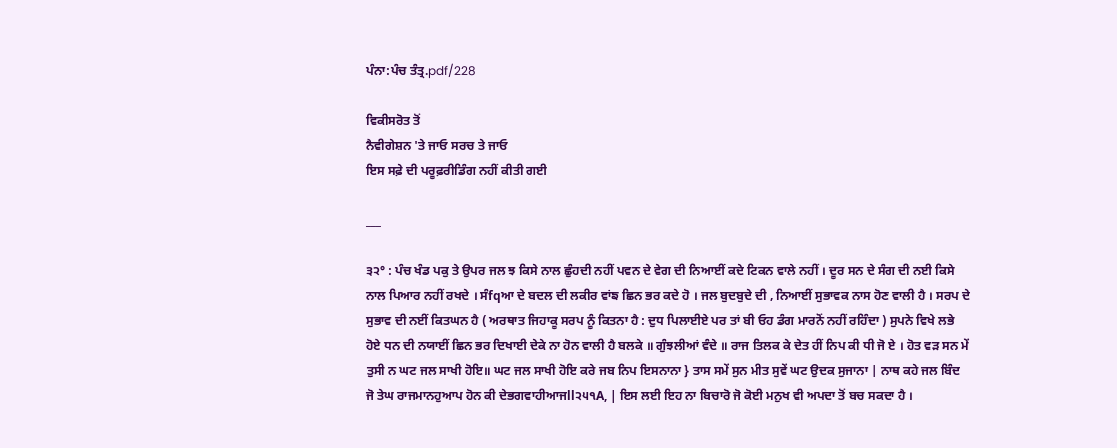ਪੰਨਾ:ਪੰਚ ਤੰਤ੍ਰ.pdf/228

ਵਿਕੀਸਰੋਤ ਤੋਂ
ਨੈਵੀਗੇਸ਼ਨ 'ਤੇ ਜਾਓ ਸਰਚ ਤੇ ਜਾਓ
ਇਸ ਸਫ਼ੇ ਦੀ ਪਰੂਫ਼ਰੀਡਿੰਗ ਨਹੀਂ ਕੀਤੀ ਗਈ

___

੩੨° : ਪੰਚ ਖੰਡ ਪਕੁ ਤੇ ਉਪਰ ਜਲ ਝ ਕਿਸੇ ਨਾਲ ਛੁੰਹਦੀ ਨਹੀਂ ਪਵਨ ਦੇ ਵੇਗ ਦੀ ਨਿਆਈਂ ਕਦੇ ਟਿਕਨ ਵਾਲੇ ਨਹੀਂ । ਦੂਰ ਸਨ ਦੇ ਸੰਗ ਦੀ ਨਈ ਕਿਸੇ ਨਾਲ ਪਿਆਰ ਨਹੀਂ ਰਖਦੇ । ਸੰfqਆ ਦੇ ਬਦਲ ਦੀ ਲਕੀਰ ਵਾਂਙ ਛਿਨ ਭਰ ਕਦੇ ਹੋ । ਜਲ ਬੁਦਬੁਦੇ ਦੀ , ਨਿਆਈਂ ਸੁਭਾਵਕ ਨਾਸ ਹੋਣ ਵਾਲੀ ਹੈ । ਸਰਪ ਦੇ ਸੁਭਾਵ ਦੀ ਨਈਂ ਕਿਤਘਨ ਹੈ ( ਅਰਥਾਤ ਜਿਹਾਕੂ ਸਰਪ ਨੂੰ ਕਿਤਨਾ ਹੈ : ਦੁਧ ਪਿਲਾਈਏ ਪਰ ਤਾਂ ਬੀ ਓਹ ਡੰਗ ਮਾਰਨੋਂ ਨਹੀਂ ਰਹਿੰਦਾ ) ਸੁਪਨੇ ਵਿਖੇ ਲਭੇ ਹੋਏ ਧਨ ਦੀ ਨਯਾਈਂ ਛਿਨ ਭਰ ਦਿਖਾਈ ਦੇਕੇ ਨਾ ਹੋਨ ਵਾਲੀ ਹੈ ਬਲਕੇ ॥ ਗੁੰਝਲੀਆਂ ਵੰਦੇ ॥ ਰਾਜ ਤਿਲਕ ਕੇ ਦੇਤ ਹੀਂ ਨਿਪ ਕੀ ਧੀ ਜੋ ਏ । ਹੋਤ ਵੜ ਸਨ ਮੇਂ ਤੁਸੀ ਨ ਘਟ ਜਲ ਸਾਖੀ ਹੋਇ॥ ਘਟ ਜਲ ਸਾਖੀ ਹੋਇ ਕਰੇ ਜਬ ਨਿਪ ਇਸਨਾਨਾ } ਤਾਸ ਸਮੇਂ ਸੁਨ ਮੀਤ ਸੁਵੇਂ ਘਟ ਉਦਕ ਸੁਜਾਨਾ | ਨਾਥ ਕਹੇ ਜਲ ਬਿੰਦ ਜੋ ਤੇਘ ਰਾਜਮਾਨਹੁਆਪ ਹੋਨ ਕੀ ਦੇਭਗਵਾਹੀਆਜll੨੫੧A, | ਇਸ ਲਈ ਇਹ ਨਾ ਬਿਚਾਰੋ ਜੋ ਕੋਈ ਮਨੁਖ ਵੀ ਅਪਦਾ ਤੋਂ ਬਚ ਸਕਦਾ ਹੈ ।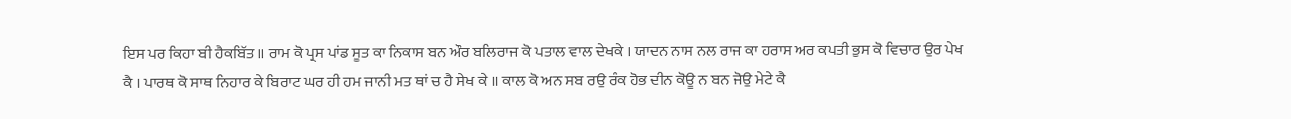ਇਸ ਪਰ ਕਿਹਾ ਬੀ ਹੈਕਬਿੱਤ ॥ ਰਾਮ ਕੋ ਪ੍ਰਸ ਪਾਂਡ ਸੂਤ ਕਾ ਨਿਕਾਸ ਬਨ ਔਰ ਬਲਿਰਾਜ ਕੋ ਪਤਾਲ ਵਾਲ ਦੇਖਕੇ । ਯਾਦਨ ਨਾਸ ਨਲ ਰਾਜ ਕਾ ਹਰਾਸ ਅਰ ਕਪਤੀ ਭੁਸ ਕੋ ਵਿਚਾਰ ਉਰ ਪੇਖ ਕੈ । ਪਾਰਥ ਕੋ ਸਾਥ ਨਿਹਾਰ ਕੇ ਬਿਰਾਟ ਘਰ ਹੀ ਹਮ ਜਾਨੀ ਮਤ ਥਾਂ ਚ ਹੈ ਸੇਖ ਕੇ ॥ ਕਾਲ ਕੋ ਅਨ ਸਬ ਰਉ ਰੰਕ ਹੋਭ ਦੀਨ ਕੋਊ ਨ ਬਨ ਜੋਉ ਮੇਟੇ ਕੈ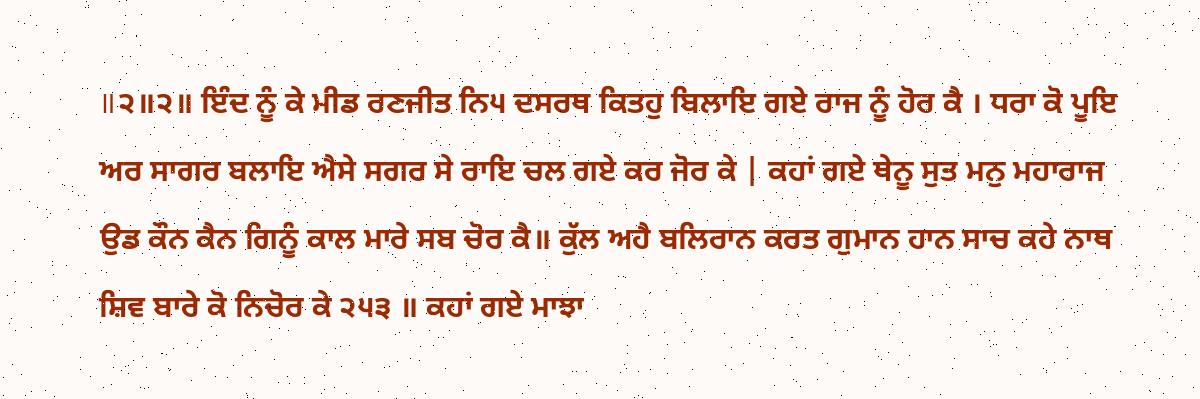॥੨॥੨॥ ਇੰਦ ਨੂੰ ਕੇ ਮੀਡ ਰਣਜੀਤ ਨਿ੫ ਦਸਰਥ ਕਿਤਹੁ ਬਿਲਾਇ ਗਏ ਰਾਜ ਨੂੰ ਹੋਰ ਕੈ । ਧਰਾ ਕੋ ਪੂਇ ਅਰ ਸਾਗਰ ਬਲਾਇ ਐਸੇ ਸਗਰ ਸੇ ਰਾਇ ਚਲ ਗਏ ਕਰ ਜੋਰ ਕੇ | ਕਹਾਂ ਗਏ ਥੇਨੂ ਸੁਤ ਮਨੁ ਮਹਾਰਾਜ ਉਡ ਕੌਨ ਕੈਨ ਗਿਨੂੰ ਕਾਲ ਮਾਰੇ ਸਬ ਚੋਰ ਕੈ॥ ਕੁੱਲ ਅਹੈ ਬਲਿਰਾਨ ਕਰਤ ਗੁਮਾਨ ਹਾਨ ਸਾਚ ਕਹੇ ਨਾਥ ਸ਼ਿਵ ਬਾਰੇ ਕੋ ਨਿਚੋਰ ਕੇ ੨੫੩ ॥ ਕਹਾਂ ਗਏ ਮਾਝਾ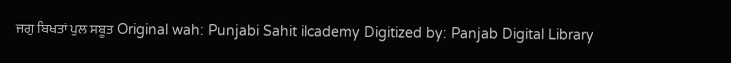ਜਗੁ ਬਿਖਤਾਂ ਪੁਲ ਸਬੂਤ Original wah: Punjabi Sahit ilcademy Digitized by: Panjab Digital Library